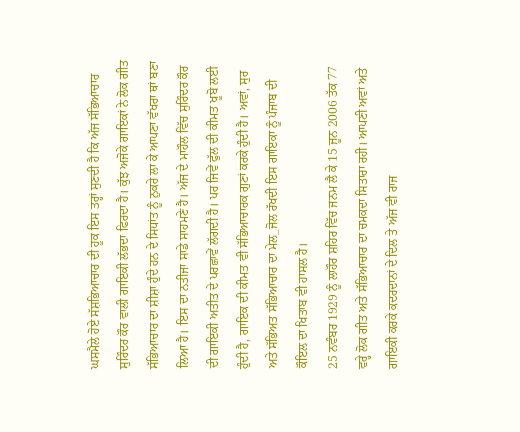ਘਸਮੈਲੇ ਹੋਏ ਸੱਸ਼ਭਿਆਚਾਰ ਦੀ ਹੂਕ ਇਸ ਤਰ੍ਹਾਂ ਸੁਣਦੀ ਹੈ ਕਿ ਅੱਜ ਸੱਭਿਆਚਾਰ ਸੁਰਿੰਦਰ ਕੌਰ ਵਾਲੀ ਗਾਇਕੀ ਲੱਭਦਾ ਫਿਰਦਾ ਹੈ। ਕੁੱਝ ਅਜੋਕੇ ਗਾਇਕਾਂ ਨੇ ਲੋਕ ਗੀਤ ਸੱਭਿਆਚਾਰ ਦਾ ਸ਼ੀਸ਼ਾ ਹੁੰਦੇ ਹਨ ਦੇ ਸਿਧਾਂਤ ਨੂੰ ਨੁਕਰੇ ਲਾ ਕੇ ਆਪਣਾ ਵੱਖਰਾ ਥਾਂ ਬਣਾ ਲਿਆ ਹੈ। ਇਸ ਦਾ ਨਤੀਜਾ ਸਾਡੇ ਸਾਹਮਣੇ ਹੈ। ਅੱਜ ਦੇ ਮਾਹੌਲ ਵਿੱਚ ਸੁਰਿੰਦਰ ਕੌਰ ਦੀ ਗਾਇਕੀ ਅਤੀਤ ਦੇ ਪਰਛਾਵੇਂ ਲੱਗਦੀ ਹੈ। ਪਰ ਜਿਵੇਂ ਫੁੱਲ ਦੀ ਕੀਮਤ ਖੂਬੋ ਲਈ ਹੁੰਦੀ ਹੈ, ਗਾਇਕ ਦੀ ਕੀਮਤ ਵੀ ਸੱਭਿਆਚਾਰਕ ਗੁਣਾਂ ਕਰਕੇ ਹੁੰਦੀ ਹੈ। ਅਵਾਂ, ਸੁਰ ਅਤੇ ਸੱਭਿਅਤ ਸੱਭਿਆਚਾਰ ਦਾ ਮੇਲ_ਜੋਲ ਰੱਖਦੀ ਇਸ ਗਾਇਕਾ ਨੂੰ ਪੰਜਾਬ ਦੀ ਕੌਇਲ ਦਾ ਖਿਤਾਬ ਵੀ ਹਾਸਲ ਹੈ।
25 ਨਵੰਬਰ 1929 ਨੂੰ ਲਾਹੌਰ ਸ਼ਹਿਰ ਵਿੱਚ ਜਨਮ ਲੈ ਕੇ 15 ਜੂਨ 2006 ਤੱਕ 77 ਵਰ੍ਹੇ ਲੋਕ ਗੀਤ ਅਤੇ ਸੱਭਿਆਚਾਰ ਦਾ ਚਮਕਦਾ ਸਿਤਾਰਾ ਰਹੀ। ਆਪਣੀ ਅਵਾਂ ਅਤੇ ਗਾਇਕੀ ਕਰਕੇ ਕਦਰਦਾਨਾਂ ਦੇ ਦਿਲ ਤੇ ਅੱਜ ਵੀ ਰਾਜ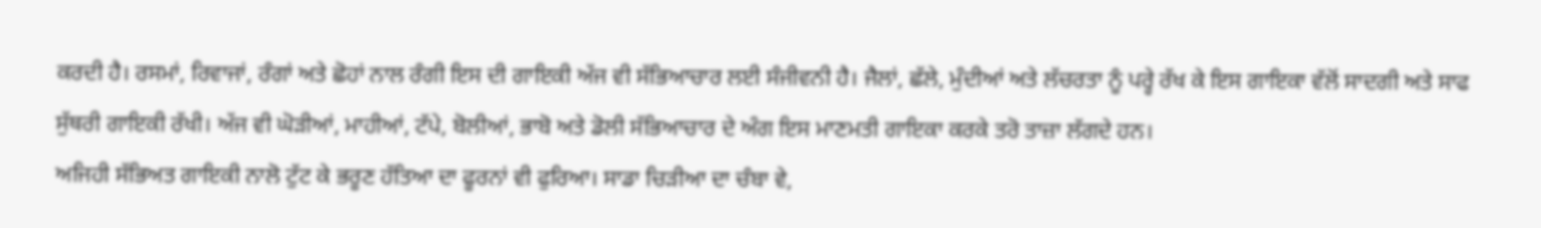ਕਰਦੀ ਹੈ। ਰਸਮਾਂ, ਰਿਵਾਜਾਂ, ਰੰਗਾਂ ਅਤੇ ਛੋਹਾਂ ਨਾਲ ਰੰਗੀ ਇਸ ਦੀ ਗਾਇਕੀ ਅੱਜ ਵੀ ਸੱਭਿਆਚਾਰ ਲਈ ਸੰਜੀਵਨੀ ਹੈ। ਜੈਲਾਂ, ਛੱਲੇ, ਮੁੰਦੀਆਂ ਅਤੇ ਲੱਚਰਤਾ ਨੂੰ ਪਰ੍ਹੇ ਰੱਖ ਕੇ ਇਸ ਗਾਇਕਾ ਵੱਲੋਂ ਸਾਦਗੀ ਅਤੇ ਸਾਫ ਸੁੱਥਰੀ ਗਾਇਕੀ ਰੱਖੀ। ਅੱਜ ਵੀ ਘੋੜੀਆਂ, ਮਾਹੀਆਂ, ਟੱਪੇ, ਬੋਲੀਆਂ, ਭਾਬੋ ਅਤੇ ਡੋਲੀ ਸੱਭਿਆਚਾਰ ਦੇ ਅੰਗ ਇਸ ਮਾਣਮਤੀ ਗਾਇਕਾ ਕਰਕੇ ਤਰੋ ਤਾਜ਼ਾ ਲੱਗਦੇ ਹਨ।
ਅਜਿਹੀ ਸੱਭਿਅਤ ਗਾਇਕੀ ਨਾਲੋ ਟੁੱਟ ਕੇ ਭਰੂਣ ਹੱਤਿਆ ਦਾ ਫੂਰਨਾਂ ਵੀ ਫੁਰਿਆ। ਸਾਡਾ ਚਿੜੀਆ ਦਾ ਚੰਬਾ ਵੇ,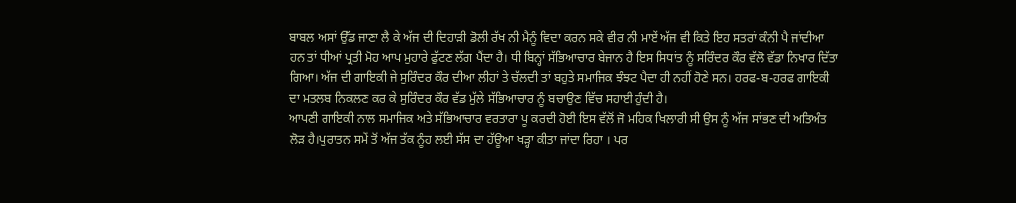ਬਾਬਲ ਅਸਾਂ ਉੱਡ ਜਾਣਾ ਲੈ ਕੇ ਅੱਜ ਦੀ ਦਿਹਾੜੀ ਡੋਲੀ ਰੱਖ ਨੀ ਮੈਨੂੰ ਵਿਦਾ ਕਰਨ ਸਕੇ ਵੀਰ ਨੀ ਮਾਏਂ ਅੱਜ ਵੀ ਕਿਤੇ ਇਹ ਸਤਰਾਂ ਕੰਨੀ ਪੈ ਜਾਂਦੀਆ ਹਨ ਤਾਂ ਧੀਆਂ ਪ੍ਰਤੀ ਮੋਹ ਆਪ ਮੁਹਾਰੇ ਫੁੱਟਣ ਲੱਗ ਪੈਂਦਾ ਹੈ। ਧੀ ਬਿਨ੍ਹਾਂ ਸੱਭਿਆਚਾਰ ਬੇਜਾਨ ਹੈ ਇਸ ਸਿਧਾਂਤ ਨੂੰ ਸਰਿੰਦਰ ਕੌਰ ਵੱਲੋ ਵੱਡਾ ਨਿਖਾਰ ਦਿੱਤਾ ਗਿਆ। ਅੱਜ ਦੀ ਗਾਇਕੀ ਜੇ ਸੁਰਿੰਦਰ ਕੌਰ ਦੀਆ ਲੀਹਾਂ ਤੇ ਚੱਲਦੀ ਤਾਂ ਬਹੁਤੇ ਸਮਾਜਿਕ ਝੰਝਟ ਪੈਦਾ ਹੀ ਨਹੀਂ ਹੋਣੇ ਸਨ। ਹਰਫ-ਬ-ਹਰਫ ਗਾਇਕੀ ਦਾ ਮਤਲਬ ਨਿਕਲਣ ਕਰ ਕੇ ਸੁਰਿੰਦਰ ਕੌਰ ਵੱਡ ਮੁੱਲੇ ਸੱਭਿਆਚਾਰ ਨੂੰ ਬਚਾਉਣ ਵਿੱਚ ਸਹਾਈ ਹੁੰਦੀ ਹੈ।
ਆਪਣੀ ਗਾਇਕੀ ਨਾਲ ਸਮਾਜਿਕ ਅਤੇ ਸੱਭਿਆਚਾਰ ਵਰਤਾਰਾ ਪੂ ਕਰਦੀ ਹੋਈ ਇਸ ਵੱਲੋਂ ਜੋ ਮਹਿਕ ਖਿਲਾਰੀ ਸੀ ਉਸ ਨੂੰ ਅੱਜ ਸਾਂਭਣ ਦੀ ਅਤਿਅੰਤ ਲੋੜ ਹੈ।ਪੁਰਾਤਨ ਸਮੇਂ ਤੋਂ ਅੱਜ ਤੱਕ ਨੂੰਹ ਲਈ ਸੱਸ ਦਾ ਹੱਊਆ ਖੜ੍ਹਾ ਕੀਤਾ ਜਾਂਦਾ ਰਿਹਾ । ਪਰ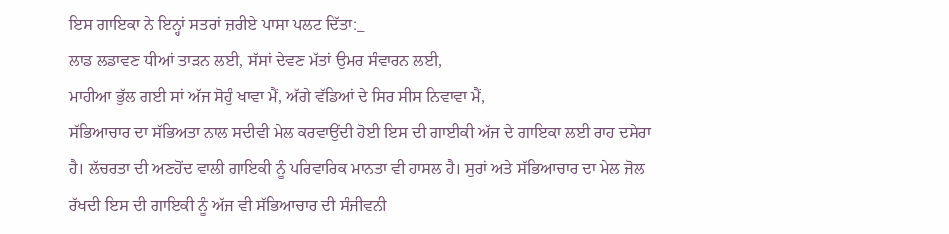ਇਸ ਗਾਇਕਾ ਨੇ ਇਨ੍ਹਾਂ ਸਤਰਾਂ ਜ਼ਰੀਏ ਪਾਸਾ ਪਲਟ ਦਿੱਤਾ:_
ਲਾਡ ਲਡਾਵਣ ਧੀਆਂ ਤਾੜਨ ਲਈ, ਸੱਸਾਂ ਦੇਵਣ ਮੱਤਾਂ ਉਮਰ ਸੰਵਾਰਨ ਲਈ,
ਮਾਹੀਆ ਭੁੱਲ ਗਈ ਸਾਂ ਅੱਜ ਸੋਹੁੰ ਖਾਵਾ ਮੈਂ, ਅੱਗੇ ਵੱਡਿਆਂ ਦੇ ਸਿਰ ਸੀਸ ਨਿਵਾਵਾ ਮੈਂ,
ਸੱਭਿਆਚਾਰ ਦਾ ਸੱਭਿਅਤਾ ਨਾਲ ਸਦੀਵੀ ਮੇਲ ਕਰਵਾਉਂਦੀ ਹੋਈ ਇਸ ਦੀ ਗਾਈਕੀ ਅੱਜ ਦੇ ਗਾਇਕਾ ਲਈ ਰਾਹ ਦਸੇਰਾ ਹੈ। ਲੱਚਰਤਾ ਦੀ ਅਣਹੋਂਦ ਵਾਲੀ ਗਾਇਕੀ ਨੂੰ ਪਰਿਵਾਰਿਕ ਮਾਨਤਾ ਵੀ ਹਾਸਲ ਹੈ। ਸੁਰਾਂ ਅਤੇ ਸੱਭਿਆਚਾਰ ਦਾ ਮੇਲ ਜੋਲ ਰੱਖਦੀ ਇਸ ਦੀ ਗਾਇਕੀ ਨੂੰ ਅੱਜ ਵੀ ਸੱਭਿਆਚਾਰ ਦੀ ਸੰਜੀਵਨੀ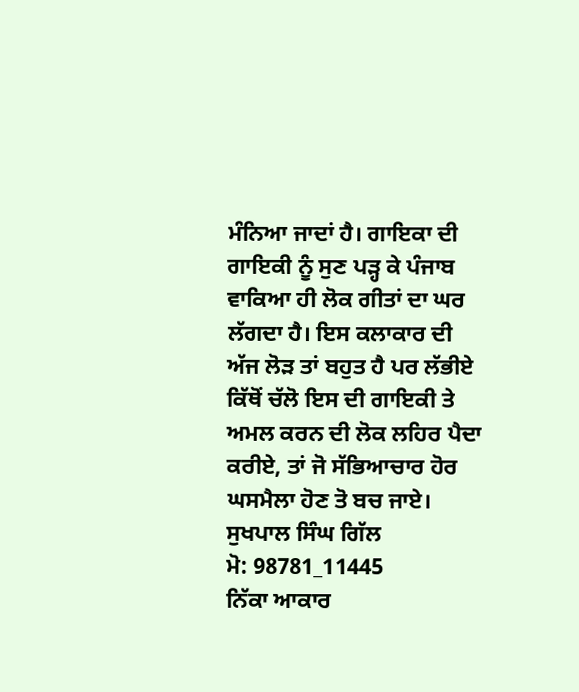ਮੰਨਿਆ ਜਾਦਾਂ ਹੈ। ਗਾਇਕਾ ਦੀ ਗਾਇਕੀ ਨੂੰ ਸੁਣ ਪੜ੍ਹ ਕੇ ਪੰਜਾਬ ਵਾਕਿਆ ਹੀ ਲੋਕ ਗੀਤਾਂ ਦਾ ਘਰ ਲੱਗਦਾ ਹੈ। ਇਸ ਕਲਾਕਾਰ ਦੀ ਅੱਜ ਲੋੜ ਤਾਂ ਬਹੁਤ ਹੈ ਪਰ ਲੱਭੀਏ ਕਿੱਥੋਂ ਚੱਲੋ ਇਸ ਦੀ ਗਾਇਕੀ ਤੇ ਅਮਲ ਕਰਨ ਦੀ ਲੋਕ ਲਹਿਰ ਪੈਦਾ ਕਰੀਏ, ਤਾਂ ਜੋ ਸੱਭਿਆਚਾਰ ਹੋਰ ਘਸਮੈਲਾ ਹੋਣ ਤੋ ਬਚ ਜਾਏ।
ਸੁਖਪਾਲ ਸਿੰਘ ਗਿੱਲ
ਮੋ: 98781_11445
ਨਿੱਕਾ ਆਕਾਰ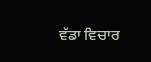ਵੱਡਾ ਵਿਚਾਰ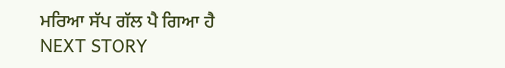ਮਰਿਆ ਸੱਪ ਗੱਲ ਪੈ ਗਿਆ ਹੈ
NEXT STORY